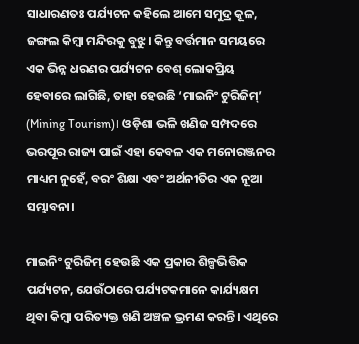ସାଧାରଣତଃ ପର୍ଯ୍ୟଟନ କହିଲେ ଆମେ ସମୁଦ୍ର କୂଳ, ଜଙ୍ଗଲ କିମ୍ବା ମନ୍ଦିରକୁ ବୁଝୁ। କିନ୍ତୁ ବର୍ତ୍ତମାନ ସମୟରେ ଏକ ଭିନ୍ନ ଧରଣର ପର୍ଯ୍ୟଟନ ବେଶ୍ ଲୋକପ୍ରିୟ ହେବାରେ ଲାଗିଛି, ତାହା ହେଉଛି ‘ମାଇନିଂ ଟୁରିଜିମ୍’ (Mining Tourism)। ଓଡ଼ିଶା ଭଳି ଖଣିଜ ସମ୍ପଦରେ ଭରପୂର ରାଜ୍ୟ ପାଇଁ ଏହା କେବଳ ଏକ ମନୋରଞ୍ଜନର ମାଧ୍ୟମ ନୁହେଁ, ବରଂ ଶିକ୍ଷା ଏବଂ ଅର୍ଥନୀତିର ଏକ ନୂଆ ସମ୍ଭାବନା।

ମାଇନିଂ ଟୁରିଜିମ୍ ହେଉଛି ଏକ ପ୍ରକାର ଶିଳ୍ପଭିତ୍ତିକ ପର୍ଯ୍ୟଟନ, ଯେଉଁଠାରେ ପର୍ଯ୍ୟଟକମାନେ କାର୍ଯ୍ୟକ୍ଷମ ଥିବା କିମ୍ବା ପରିତ୍ୟକ୍ତ ଖଣି ଅଞ୍ଚଳ ଭ୍ରମଣ କରନ୍ତି। ଏଥିରେ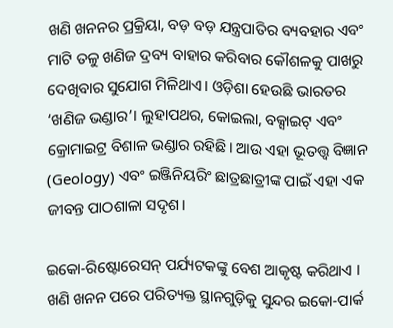ଖଣି ଖନନର ପ୍ରକ୍ରିୟା, ବଡ଼ ବଡ଼ ଯନ୍ତ୍ରପାତିର ବ୍ୟବହାର ଏବଂ ମାଟି ତଳୁ ଖଣିଜ ଦ୍ରବ୍ୟ ବାହାର କରିବାର କୌଶଳକୁ ପାଖରୁ ଦେଖିବାର ସୁଯୋଗ ମିଳିଥାଏ। ଓଡ଼ିଶା ହେଉଛି ଭାରତର ‘ଖଣିଜ ଭଣ୍ଡାର’। ଲୁହାପଥର, କୋଇଲା, ବକ୍ସାଇଟ୍ ଏବଂ କ୍ରୋମାଇଟ୍ର ବିଶାଳ ଭଣ୍ଡାର ରହିଛି। ଆଉ ଏହା ଭୂତତ୍ତ୍ୱ ବିଜ୍ଞାନ (Geology) ଏବଂ ଇଞ୍ଜିନିୟରିଂ ଛାତ୍ରଛାତ୍ରୀଙ୍କ ପାଇଁ ଏହା ଏକ ଜୀବନ୍ତ ପାଠଶାଳା ସଦୃଶ।

ଇକୋ-ରିଷ୍ଟୋରେସନ୍ ପର୍ଯ୍ୟଟକଙ୍କୁ ବେଶ ଆକୃଷ୍ଟ କରିଥାଏ । ଖଣି ଖନନ ପରେ ପରିତ୍ୟକ୍ତ ସ୍ଥାନଗୁଡ଼ିକୁ ସୁନ୍ଦର ଇକୋ-ପାର୍କ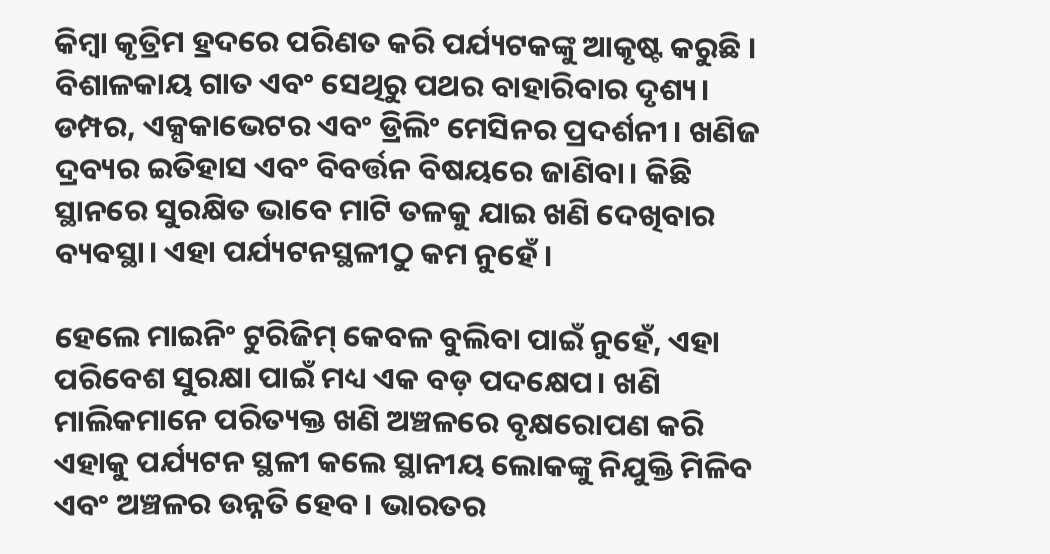କିମ୍ବା କୃତ୍ରିମ ହ୍ରଦରେ ପରିଣତ କରି ପର୍ଯ୍ୟଟକଙ୍କୁ ଆକୃଷ୍ଟ କରୁଛି ।
ବିଶାଳକାୟ ଗାତ ଏବଂ ସେଥିରୁ ପଥର ବାହାରିବାର ଦୃଶ୍ୟ। ଡମ୍ପର, ଏକ୍ସକାଭେଟର ଏବଂ ଡ୍ରିଲିଂ ମେସିନର ପ୍ରଦର୍ଶନୀ। ଖଣିଜ ଦ୍ରବ୍ୟର ଇତିହାସ ଏବଂ ବିବର୍ତ୍ତନ ବିଷୟରେ ଜାଣିବା। କିଛି ସ୍ଥାନରେ ସୁରକ୍ଷିତ ଭାବେ ମାଟି ତଳକୁ ଯାଇ ଖଣି ଦେଖିବାର ବ୍ୟବସ୍ଥା। ଏହା ପର୍ଯ୍ୟଟନସ୍ଥଳୀଠୁ କମ ନୁହେଁ ।

ହେଲେ ମାଇନିଂ ଟୁରିଜିମ୍ କେବଳ ବୁଲିବା ପାଇଁ ନୁହେଁ, ଏହା ପରିବେଶ ସୁରକ୍ଷା ପାଇଁ ମଧ୍ୟ ଏକ ବଡ଼ ପଦକ୍ଷେପ। ଖଣି ମାଲିକମାନେ ପରିତ୍ୟକ୍ତ ଖଣି ଅଞ୍ଚଳରେ ବୃକ୍ଷରୋପଣ କରି ଏହାକୁ ପର୍ଯ୍ୟଟନ ସ୍ଥଳୀ କଲେ ସ୍ଥାନୀୟ ଲୋକଙ୍କୁ ନିଯୁକ୍ତି ମିଳିବ ଏବଂ ଅଞ୍ଚଳର ଉନ୍ନତି ହେବ। ଭାରତର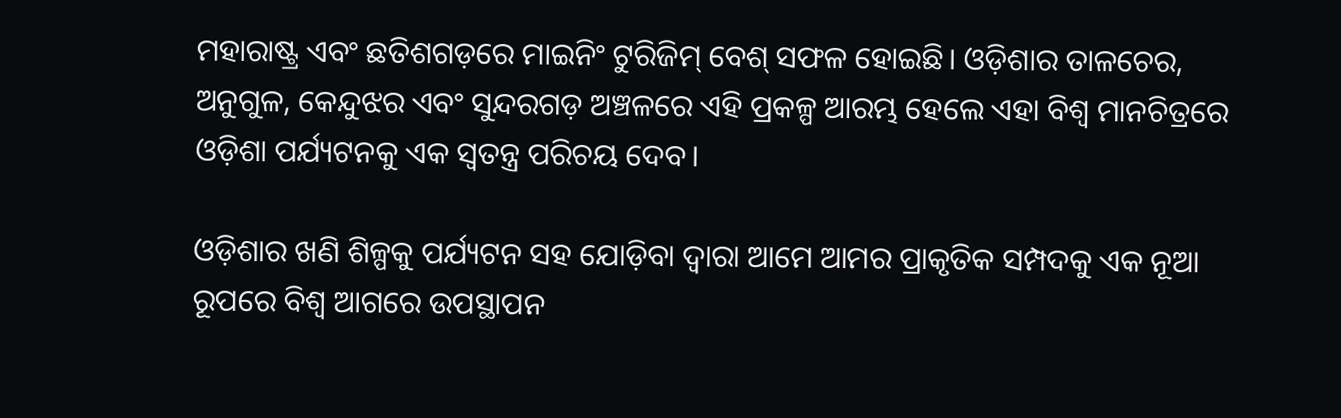ମହାରାଷ୍ଟ୍ର ଏବଂ ଛତିଶଗଡ଼ରେ ମାଇନିଂ ଟୁରିଜିମ୍ ବେଶ୍ ସଫଳ ହୋଇଛି। ଓଡ଼ିଶାର ତାଳଚେର, ଅନୁଗୁଳ, କେନ୍ଦୁଝର ଏବଂ ସୁନ୍ଦରଗଡ଼ ଅଞ୍ଚଳରେ ଏହି ପ୍ରକଳ୍ପ ଆରମ୍ଭ ହେଲେ ଏହା ବିଶ୍ୱ ମାନଚିତ୍ରରେ ଓଡ଼ିଶା ପର୍ଯ୍ୟଟନକୁ ଏକ ସ୍ୱତନ୍ତ୍ର ପରିଚୟ ଦେବ।

ଓଡ଼ିଶାର ଖଣି ଶିଳ୍ପକୁ ପର୍ଯ୍ୟଟନ ସହ ଯୋଡ଼ିବା ଦ୍ୱାରା ଆମେ ଆମର ପ୍ରାକୃତିକ ସମ୍ପଦକୁ ଏକ ନୂଆ ରୂପରେ ବିଶ୍ୱ ଆଗରେ ଉପସ୍ଥାପନ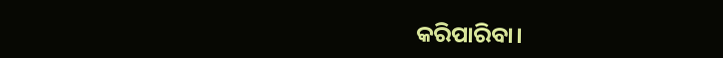କରିପାରିବା।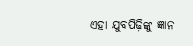ଏହା ଯୁବପିଢ଼ିଙ୍କୁ ଜ୍ଞାନ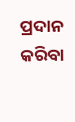ପ୍ରଦାନ କରିବା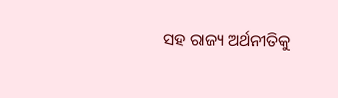ସହ ରାଜ୍ୟ ଅର୍ଥନୀତିକୁ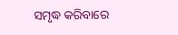ସମୃଦ୍ଧ କରିବାରେ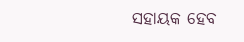ସହାୟକ ହେବ